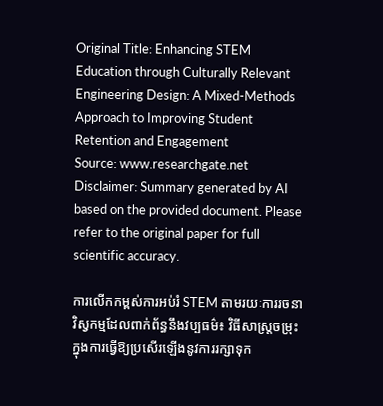Original Title: Enhancing STEM Education through Culturally Relevant Engineering Design: A Mixed-Methods Approach to Improving Student Retention and Engagement
Source: www.researchgate.net
Disclaimer: Summary generated by AI based on the provided document. Please refer to the original paper for full scientific accuracy.

ការលើកកម្ពស់ការអប់រំ STEM តាមរយៈការរចនាវិស្វកម្មដែលពាក់ព័ន្ធនឹងវប្បធម៌៖ វិធីសាស្រ្តចម្រុះក្នុងការធ្វើឱ្យប្រសើរឡើងនូវការរក្សាទុក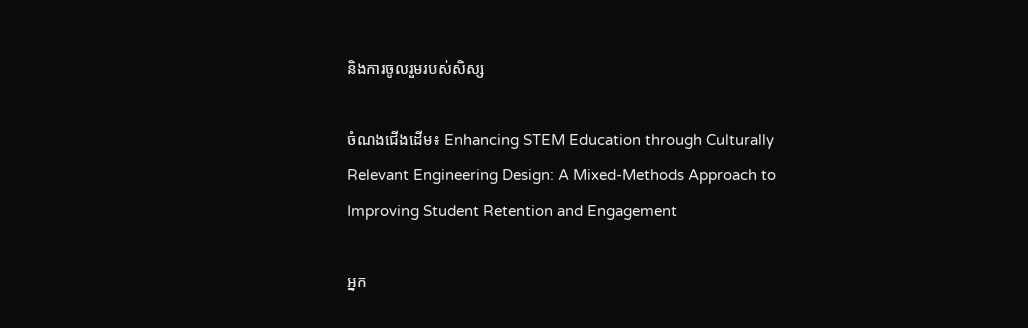និងការចូលរួមរបស់សិស្ស

ចំណងជើងដើម៖ Enhancing STEM Education through Culturally Relevant Engineering Design: A Mixed-Methods Approach to Improving Student Retention and Engagement

អ្នក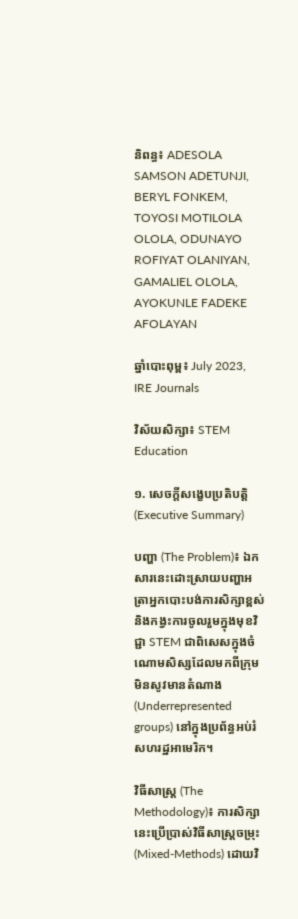និពន្ធ៖ ADESOLA SAMSON ADETUNJI, BERYL FONKEM, TOYOSI MOTILOLA OLOLA, ODUNAYO ROFIYAT OLANIYAN, GAMALIEL OLOLA, AYOKUNLE FADEKE AFOLAYAN

ឆ្នាំបោះពុម្ព៖ July 2023, IRE Journals

វិស័យសិក្សា៖ STEM Education

១. សេចក្តីសង្ខេបប្រតិបត្តិ (Executive Summary)

បញ្ហា (The Problem)៖ ឯកសារនេះដោះស្រាយបញ្ហាអត្រាអ្នកបោះបង់ការសិក្សាខ្ពស់ និងកង្វះការចូលរួមក្នុងមុខវិជ្ជា STEM ជាពិសេសក្នុងចំណោមសិស្សដែលមកពីក្រុមមិនសូវមានតំណាង (Underrepresented groups) នៅក្នុងប្រព័ន្ធអប់រំសហរដ្ឋអាមេរិក។

វិធីសាស្ត្រ (The Methodology)៖ ការសិក្សានេះប្រើប្រាស់វិធីសាស្ត្រចម្រុះ (Mixed-Methods) ដោយវិ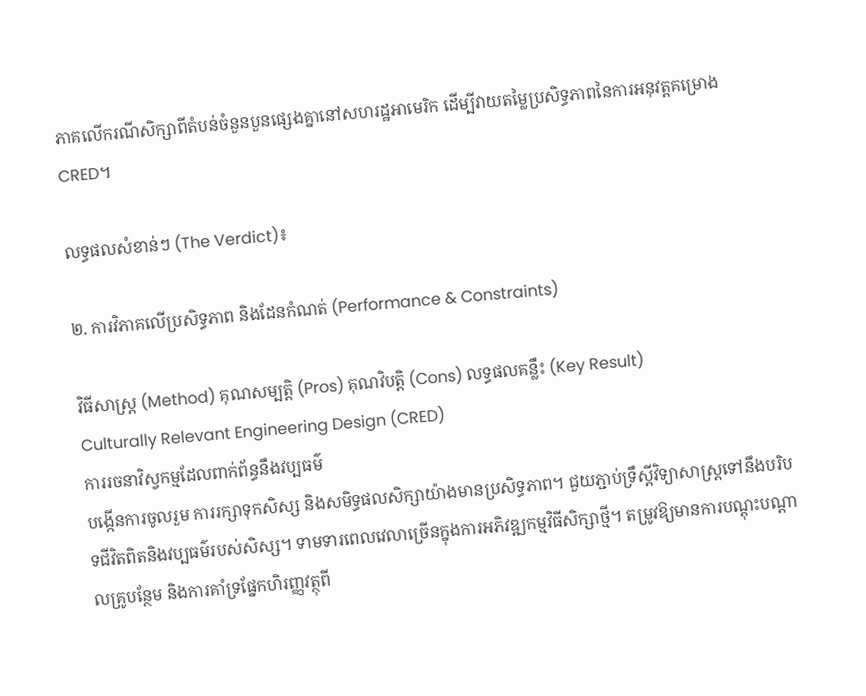ភាគលើករណីសិក្សាពីតំបន់ចំនួនបួនផ្សេងគ្នានៅសហរដ្ឋអាមេរិក ដើម្បីវាយតម្លៃប្រសិទ្ធភាពនៃការអនុវត្តគម្រោង CRED។

លទ្ធផលសំខាន់ៗ (The Verdict)៖

២. ការវិភាគលើប្រសិទ្ធភាព និងដែនកំណត់ (Performance & Constraints)

វិធីសាស្ត្រ (Method) គុណសម្បត្តិ (Pros) គុណវិបត្តិ (Cons) លទ្ធផលគន្លឹះ (Key Result)
Culturally Relevant Engineering Design (CRED)
ការរចនាវិស្វកម្មដែលពាក់ព័ន្ធនឹងវប្បធម៌
បង្កើនការចូលរួម ការរក្សាទុកសិស្ស និងសមិទ្ធផលសិក្សាយ៉ាងមានប្រសិទ្ធភាព។ ជួយភ្ជាប់ទ្រឹស្តីវិទ្យាសាស្ត្រទៅនឹងបរិបទជីវិតពិតនិងវប្បធម៌របស់សិស្ស។ ទាមទារពេលវេលាច្រើនក្នុងការអភិវឌ្ឍកម្មវិធីសិក្សាថ្មី។ តម្រូវឱ្យមានការបណ្តុះបណ្តាលគ្រូបន្ថែម និងការគាំទ្រផ្នែកហិរញ្ញវត្ថុពី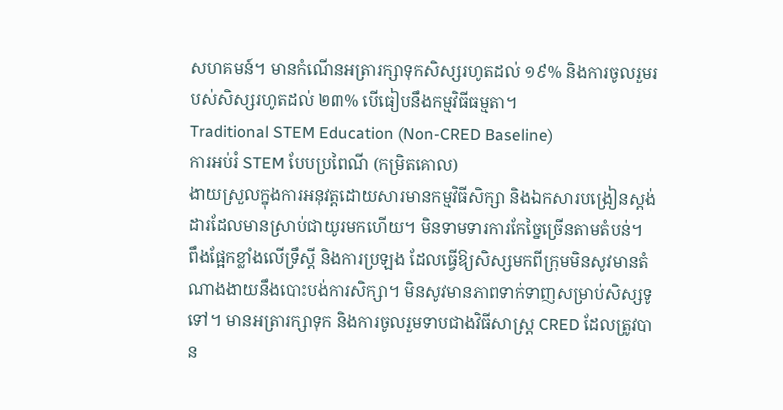សហគមន៍។ មានកំណើនអត្រារក្សាទុកសិស្សរហូតដល់ ១៩% និងការចូលរួមរបស់សិស្សរហូតដល់ ២៣% បើធៀបនឹងកម្មវិធីធម្មតា។
Traditional STEM Education (Non-CRED Baseline)
ការអប់រំ STEM បែបប្រពៃណី (កម្រិតគោល)
ងាយស្រួលក្នុងការអនុវត្តដោយសារមានកម្មវិធីសិក្សា និងឯកសារបង្រៀនស្តង់ដារដែលមានស្រាប់ជាយូរមកហើយ។ មិនទាមទារការកែច្នៃច្រើនតាមតំបន់។ ពឹងផ្អែកខ្លាំងលើទ្រឹស្តី និងការប្រឡង ដែលធ្វើឱ្យសិស្សមកពីក្រុមមិនសូវមានតំណាងងាយនឹងបោះបង់ការសិក្សា។ មិនសូវមានភាពទាក់ទាញសម្រាប់សិស្សទូទៅ។ មានអត្រារក្សាទុក និងការចូលរួមទាបជាងវិធីសាស្ត្រ CRED ដែលត្រូវបាន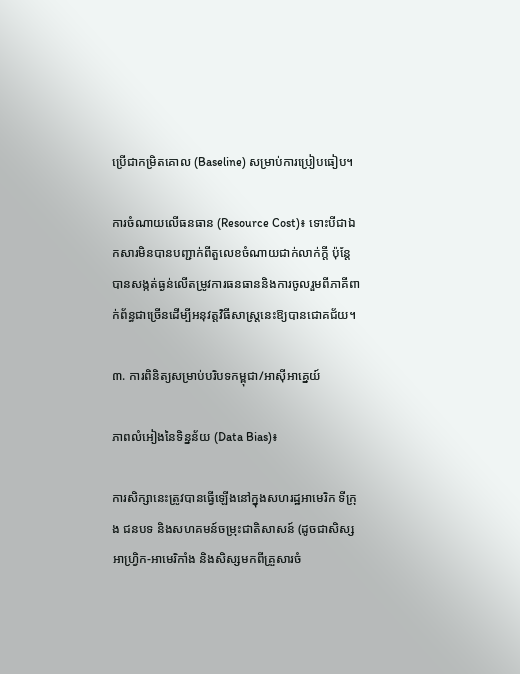ប្រើជាកម្រិតគោល (Baseline) សម្រាប់ការប្រៀបធៀប។

ការចំណាយលើធនធាន (Resource Cost)៖ ទោះបីជាឯកសារមិនបានបញ្ជាក់ពីតួលេខចំណាយជាក់លាក់ក្តី ប៉ុន្តែបានសង្កត់ធ្ងន់លើតម្រូវការធនធាននិងការចូលរួមពីភាគីពាក់ព័ន្ធជាច្រើនដើម្បីអនុវត្តវិធីសាស្ត្រនេះឱ្យបានជោគជ័យ។

៣. ការពិនិត្យសម្រាប់បរិបទកម្ពុជា/អាស៊ីអាគ្នេយ៍

ភាពលំអៀងនៃទិន្នន័យ (Data Bias)៖

ការសិក្សានេះត្រូវបានធ្វើឡើងនៅក្នុងសហរដ្ឋអាមេរិក ទីក្រុង ជនបទ និងសហគមន៍ចម្រុះជាតិសាសន៍ (ដូចជាសិស្សអាហ្វ្រិក-អាមេរិកាំង និងសិស្សមកពីគ្រួសារចំ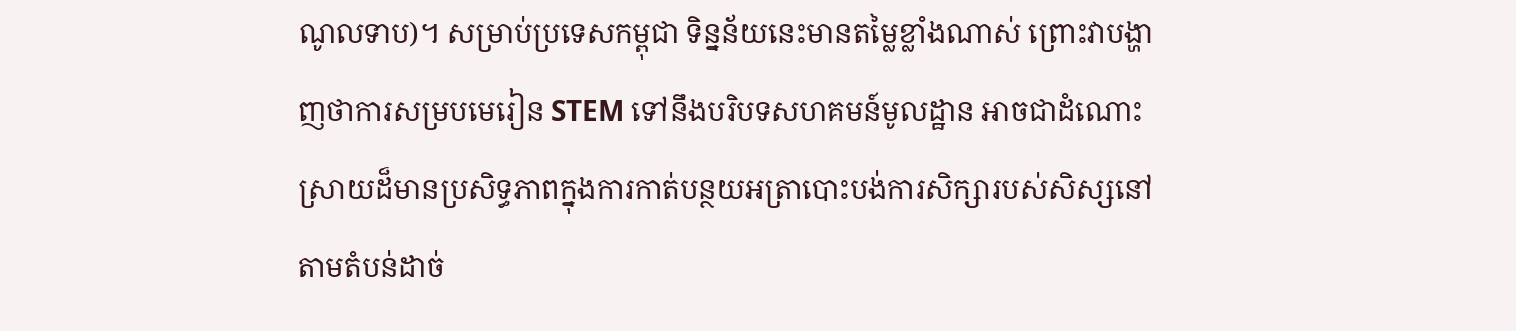ណូលទាប)។ សម្រាប់ប្រទេសកម្ពុជា ទិន្នន័យនេះមានតម្លៃខ្លាំងណាស់ ព្រោះវាបង្ហាញថាការសម្របមេរៀន STEM ទៅនឹងបរិបទសហគមន៍មូលដ្ឋាន អាចជាដំណោះស្រាយដ៏មានប្រសិទ្ធភាពក្នុងការកាត់បន្ថយអត្រាបោះបង់ការសិក្សារបស់សិស្សនៅតាមតំបន់ដាច់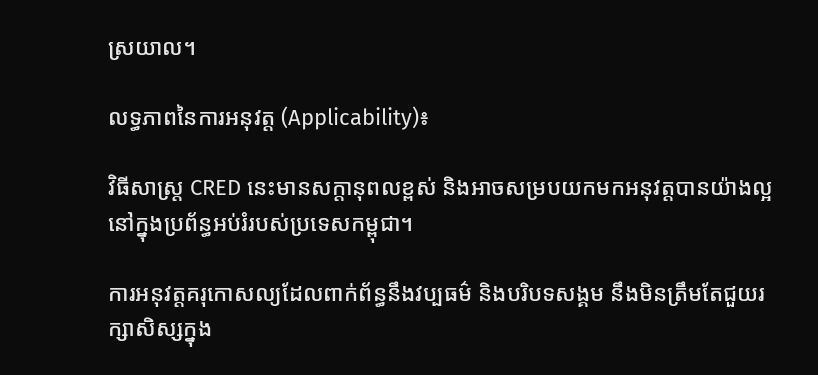ស្រយាល។

លទ្ធភាពនៃការអនុវត្ត (Applicability)៖

វិធីសាស្ត្រ CRED នេះមានសក្តានុពលខ្ពស់ និងអាចសម្របយកមកអនុវត្តបានយ៉ាងល្អនៅក្នុងប្រព័ន្ធអប់រំរបស់ប្រទេសកម្ពុជា។

ការអនុវត្តគរុកោសល្យដែលពាក់ព័ន្ធនឹងវប្បធម៌ និងបរិបទសង្គម នឹងមិនត្រឹមតែជួយរក្សាសិស្សក្នុង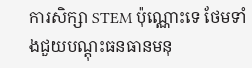ការសិក្សា STEM ប៉ុណ្ណោះទេ ថែមទាំងជួយបណ្តុះធនធានមនុ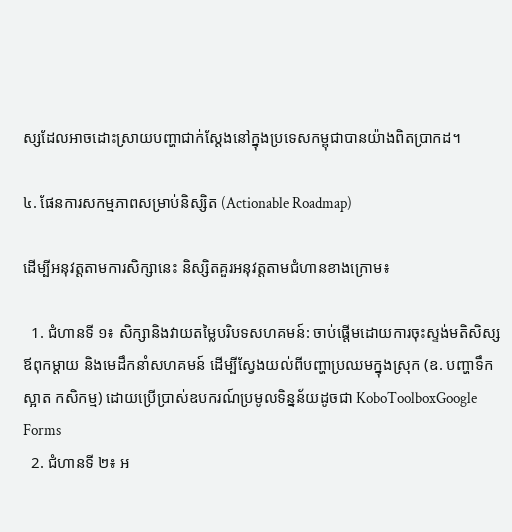ស្សដែលអាចដោះស្រាយបញ្ហាជាក់ស្តែងនៅក្នុងប្រទេសកម្ពុជាបានយ៉ាងពិតប្រាកដ។

៤. ផែនការសកម្មភាពសម្រាប់និស្សិត (Actionable Roadmap)

ដើម្បីអនុវត្តតាមការសិក្សានេះ និស្សិតគួរអនុវត្តតាមជំហានខាងក្រោម៖

  1. ជំហានទី ១៖ សិក្សានិងវាយតម្លៃបរិបទសហគមន៍: ចាប់ផ្តើមដោយការចុះស្ទង់មតិសិស្ស ឪពុកម្តាយ និងមេដឹកនាំសហគមន៍ ដើម្បីស្វែងយល់ពីបញ្ហាប្រឈមក្នុងស្រុក (ឧ. បញ្ហាទឹកស្អាត កសិកម្ម) ដោយប្រើប្រាស់ឧបករណ៍ប្រមូលទិន្នន័យដូចជា KoboToolboxGoogle Forms
  2. ជំហានទី ២៖ អ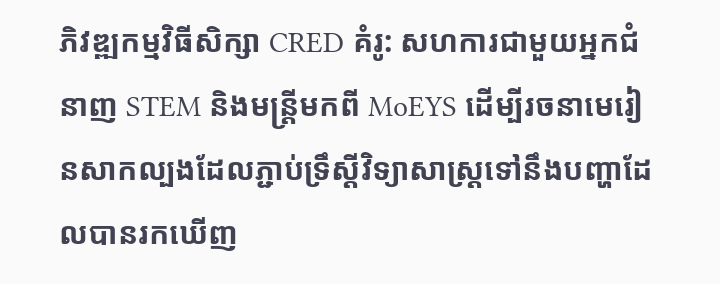ភិវឌ្ឍកម្មវិធីសិក្សា CRED គំរូ: សហការជាមួយអ្នកជំនាញ STEM និងមន្ត្រីមកពី MoEYS ដើម្បីរចនាមេរៀនសាកល្បងដែលភ្ជាប់ទ្រឹស្តីវិទ្យាសាស្ត្រទៅនឹងបញ្ហាដែលបានរកឃើញ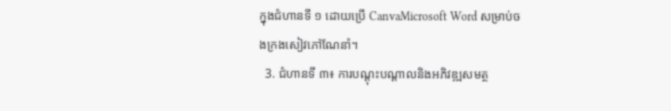ក្នុងជំហានទី ១ ដោយប្រើ CanvaMicrosoft Word សម្រាប់ចងក្រងសៀវភៅណែនាំ។
  3. ជំហានទី ៣៖ ការបណ្តុះបណ្តាលនិងអភិវឌ្ឍសមត្ថ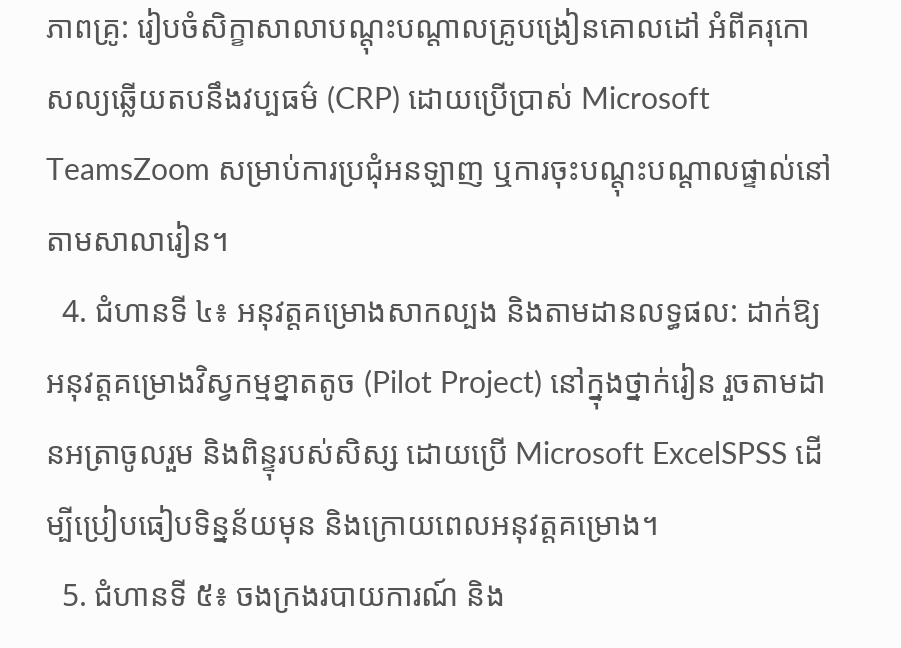ភាពគ្រូ: រៀបចំសិក្ខាសាលាបណ្តុះបណ្តាលគ្រូបង្រៀនគោលដៅ អំពីគរុកោសល្យឆ្លើយតបនឹងវប្បធម៌ (CRP) ដោយប្រើប្រាស់ Microsoft TeamsZoom សម្រាប់ការប្រជុំអនឡាញ ឬការចុះបណ្តុះបណ្តាលផ្ទាល់នៅតាមសាលារៀន។
  4. ជំហានទី ៤៖ អនុវត្តគម្រោងសាកល្បង និងតាមដានលទ្ធផល: ដាក់ឱ្យអនុវត្តគម្រោងវិស្វកម្មខ្នាតតូច (Pilot Project) នៅក្នុងថ្នាក់រៀន រួចតាមដានអត្រាចូលរួម និងពិន្ទុរបស់សិស្ស ដោយប្រើ Microsoft ExcelSPSS ដើម្បីប្រៀបធៀបទិន្នន័យមុន និងក្រោយពេលអនុវត្តគម្រោង។
  5. ជំហានទី ៥៖ ចងក្រងរបាយការណ៍ និង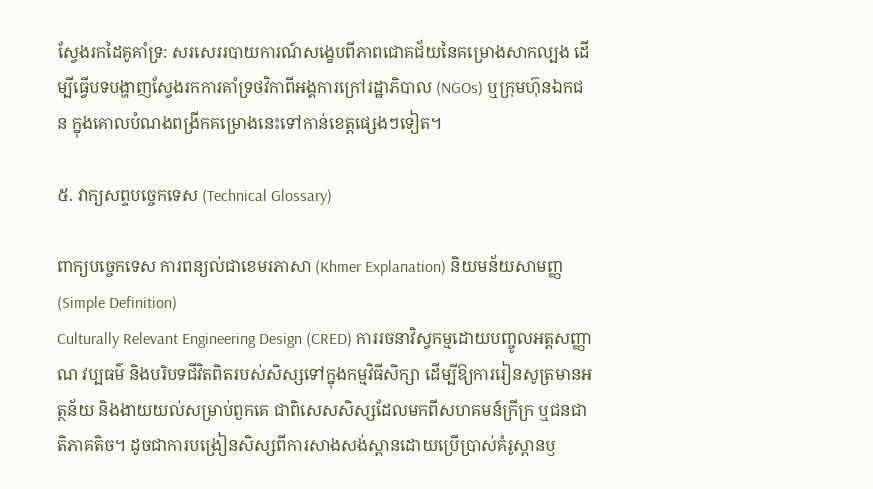ស្វែងរកដៃគូគាំទ្រ: សរសេររបាយការណ៍សង្ខេបពីភាពជោគជ័យនៃគម្រោងសាកល្បង ដើម្បីធ្វើបទបង្ហាញស្វែងរកការគាំទ្រថវិកាពីអង្គការក្រៅរដ្ឋាភិបាល (NGOs) ឬក្រុមហ៊ុនឯកជន ក្នុងគោលបំណងពង្រីកគម្រោងនេះទៅកាន់ខេត្តផ្សេងៗទៀត។

៥. វាក្យសព្ទបច្ចេកទេស (Technical Glossary)

ពាក្យបច្ចេកទេស ការពន្យល់ជាខេមរភាសា (Khmer Explanation) និយមន័យសាមញ្ញ (Simple Definition)
Culturally Relevant Engineering Design (CRED) ការរចនាវិស្វកម្មដោយបញ្ចូលអត្តសញ្ញាណ វប្បធម៌ និងបរិបទជីវិតពិតរបស់សិស្សទៅក្នុងកម្មវិធីសិក្សា ដើម្បីឱ្យការរៀនសូត្រមានអត្ថន័យ និងងាយយល់សម្រាប់ពួកគេ ជាពិសេសសិស្សដែលមកពីសហគមន៍ក្រីក្រ ឬជនជាតិភាគតិច។ ដូចជាការបង្រៀនសិស្សពីការសាងសង់ស្ពានដោយប្រើប្រាស់គំរូស្ពានឫ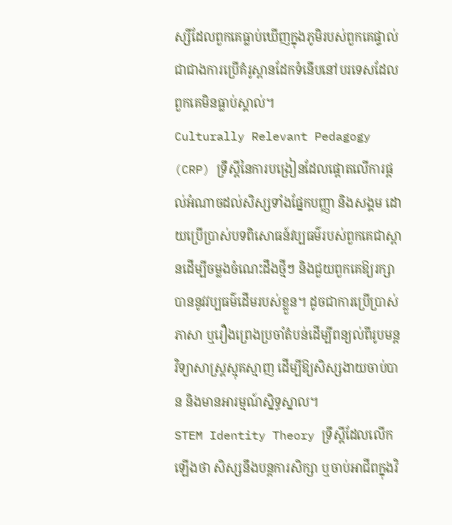ស្សីដែលពួកគេធ្លាប់ឃើញក្នុងភូមិរបស់ពួកគេផ្ទាល់ ជាជាងការប្រើគំរូស្ពានដែកទំនើបនៅបរទេសដែលពួកគេមិនធ្លាប់ស្គាល់។
Culturally Relevant Pedagogy (CRP) ទ្រឹស្តីនៃការបង្រៀនដែលផ្តោតលើការផ្តល់អំណាចដល់សិស្សទាំងផ្នែកបញ្ញា និងសង្គម ដោយប្រើប្រាស់បទពិសោធន៍វប្បធម៌របស់ពួកគេជាស្ពានដើម្បីចម្លងចំណេះដឹងថ្មីៗ និងជួយពួកគេឱ្យរក្សាបាននូវវប្បធម៌ដើមរបស់ខ្លួន។ ដូចជាការប្រើប្រាស់ភាសា ឬរឿងព្រេងប្រចាំតំបន់ដើម្បីពន្យល់ពីរូបមន្តវិទ្យាសាស្ត្រស្មុគស្មាញ ដើម្បីឱ្យសិស្សងាយចាប់បាន និងមានអារម្មណ៍ស្និទ្ធស្នាល។
STEM Identity Theory ទ្រឹស្តីដែលលើកឡើងថា សិស្សនឹងបន្តការសិក្សា ឬចាប់អាជីពក្នុងវិ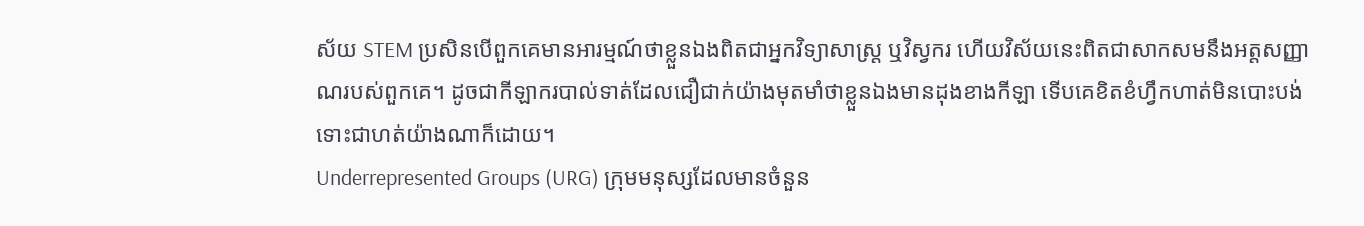ស័យ STEM ប្រសិនបើពួកគេមានអារម្មណ៍ថាខ្លួនឯងពិតជាអ្នកវិទ្យាសាស្ត្រ ឬវិស្វករ ហើយវិស័យនេះពិតជាសាកសមនឹងអត្តសញ្ញាណរបស់ពួកគេ។ ដូចជាកីឡាករបាល់ទាត់ដែលជឿជាក់យ៉ាងមុតមាំថាខ្លួនឯងមានដុងខាងកីឡា ទើបគេខិតខំហ្វឹកហាត់មិនបោះបង់ទោះជាហត់យ៉ាងណាក៏ដោយ។
Underrepresented Groups (URG) ក្រុមមនុស្សដែលមានចំនួន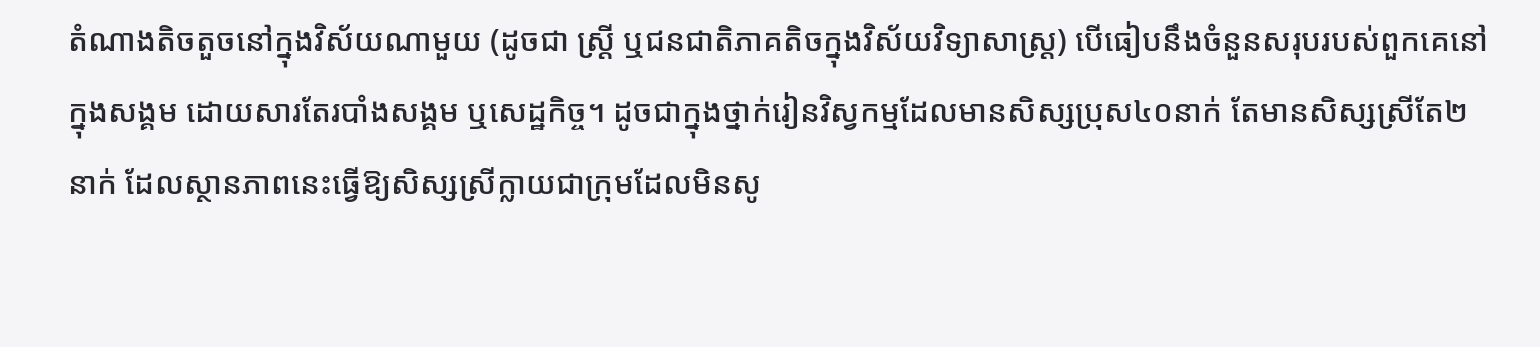តំណាងតិចតួចនៅក្នុងវិស័យណាមួយ (ដូចជា ស្ត្រី ឬជនជាតិភាគតិចក្នុងវិស័យវិទ្យាសាស្ត្រ) បើធៀបនឹងចំនួនសរុបរបស់ពួកគេនៅក្នុងសង្គម ដោយសារតែរបាំងសង្គម ឬសេដ្ឋកិច្ច។ ដូចជាក្នុងថ្នាក់រៀនវិស្វកម្មដែលមានសិស្សប្រុស៤០នាក់ តែមានសិស្សស្រីតែ២នាក់ ដែលស្ថានភាពនេះធ្វើឱ្យសិស្សស្រីក្លាយជាក្រុមដែលមិនសូ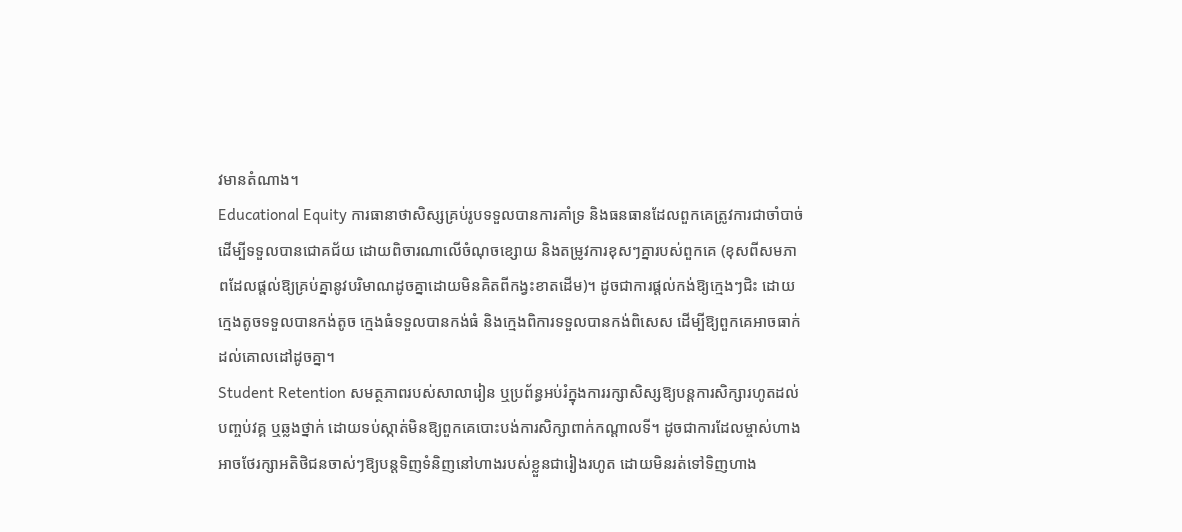វមានតំណាង។
Educational Equity ការធានាថាសិស្សគ្រប់រូបទទួលបានការគាំទ្រ និងធនធានដែលពួកគេត្រូវការជាចាំបាច់ដើម្បីទទួលបានជោគជ័យ ដោយពិចារណាលើចំណុចខ្សោយ និងតម្រូវការខុសៗគ្នារបស់ពួកគេ (ខុសពីសមភាពដែលផ្តល់ឱ្យគ្រប់គ្នានូវបរិមាណដូចគ្នាដោយមិនគិតពីកង្វះខាតដើម)។ ដូចជាការផ្តល់កង់ឱ្យក្មេងៗជិះ ដោយក្មេងតូចទទួលបានកង់តូច ក្មេងធំទទួលបានកង់ធំ និងក្មេងពិការទទួលបានកង់ពិសេស ដើម្បីឱ្យពួកគេអាចធាក់ដល់គោលដៅដូចគ្នា។
Student Retention សមត្ថភាពរបស់សាលារៀន ឬប្រព័ន្ធអប់រំក្នុងការរក្សាសិស្សឱ្យបន្តការសិក្សារហូតដល់បញ្ចប់វគ្គ ឬឆ្លងថ្នាក់ ដោយទប់ស្កាត់មិនឱ្យពួកគេបោះបង់ការសិក្សាពាក់កណ្តាលទី។ ដូចជាការដែលម្ចាស់ហាងអាចថែរក្សាអតិថិជនចាស់ៗឱ្យបន្តទិញទំនិញនៅហាងរបស់ខ្លួនជារៀងរហូត ដោយមិនរត់ទៅទិញហាង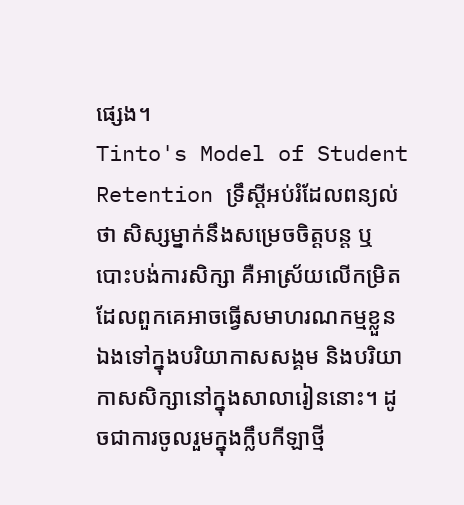ផ្សេង។
Tinto's Model of Student Retention ទ្រឹស្តីអប់រំដែលពន្យល់ថា សិស្សម្នាក់នឹងសម្រេចចិត្តបន្ត ឬបោះបង់ការសិក្សា គឺអាស្រ័យលើកម្រិតដែលពួកគេអាចធ្វើសមាហរណកម្មខ្លួនឯងទៅក្នុងបរិយាកាសសង្គម និងបរិយាកាសសិក្សានៅក្នុងសាលារៀននោះ។ ដូចជាការចូលរួមក្នុងក្លឹបកីឡាថ្មី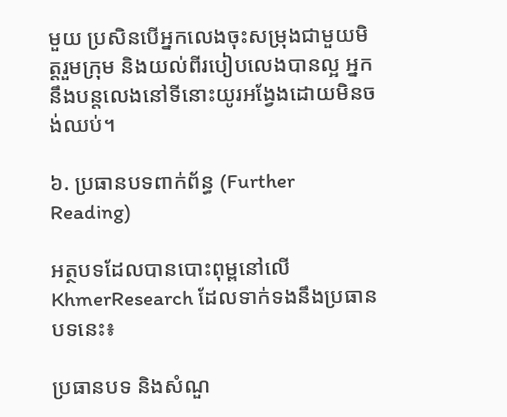មួយ ប្រសិនបើអ្នកលេងចុះសម្រុងជាមួយមិត្តរួមក្រុម និងយល់ពីរបៀបលេងបានល្អ អ្នកនឹងបន្តលេងនៅទីនោះយូរអង្វែងដោយមិនចង់ឈប់។

៦. ប្រធានបទពាក់ព័ន្ធ (Further Reading)

អត្ថបទដែលបានបោះពុម្ពនៅលើ KhmerResearch ដែលទាក់ទងនឹងប្រធានបទនេះ៖

ប្រធានបទ និងសំណួ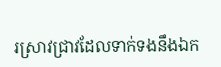រស្រាវជ្រាវដែលទាក់ទងនឹងឯក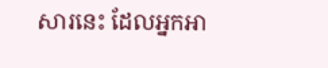សារនេះ ដែលអ្នកអា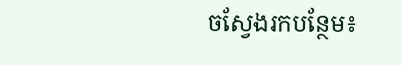ចស្វែងរកបន្ថែម៖